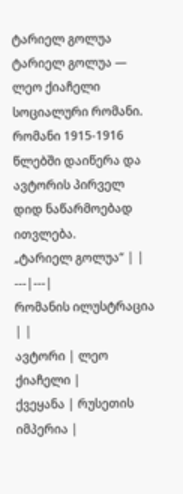ტარიელ გოლუა
ტარიელ გოლუა — ლეო ქიაჩელი სოციალური რომანი. რომანი 1915-1916 წლებში დაიწერა და ავტორის პირველ დიდ ნაწარმოებად ითვლება.
„ტარიელ გოლუა“ | |
---|---|
რომანის ილუსტრაცია | |
ავტორი | ლეო ქიაჩელი |
ქვეყანა | რუსეთის იმპერია |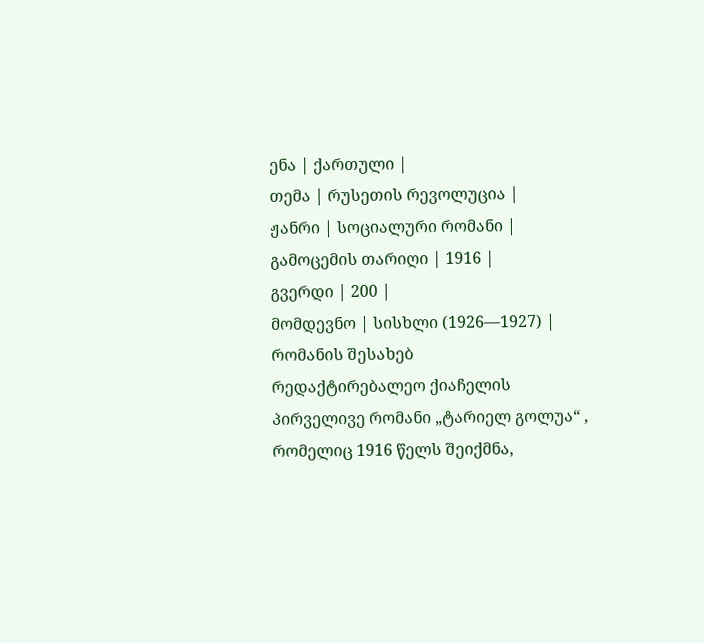ენა | ქართული |
თემა | რუსეთის რევოლუცია |
ჟანრი | სოციალური რომანი |
გამოცემის თარიღი | 1916 |
გვერდი | 200 |
მომდევნო | სისხლი (1926—1927) |
რომანის შესახებ
რედაქტირებალეო ქიაჩელის პირველივე რომანი „ტარიელ გოლუა“ , რომელიც 1916 წელს შეიქმნა,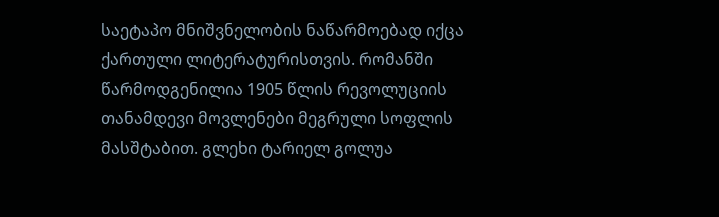საეტაპო მნიშვნელობის ნაწარმოებად იქცა ქართული ლიტერატურისთვის. რომანში წარმოდგენილია 1905 წლის რევოლუციის თანამდევი მოვლენები მეგრული სოფლის მასშტაბით. გლეხი ტარიელ გოლუა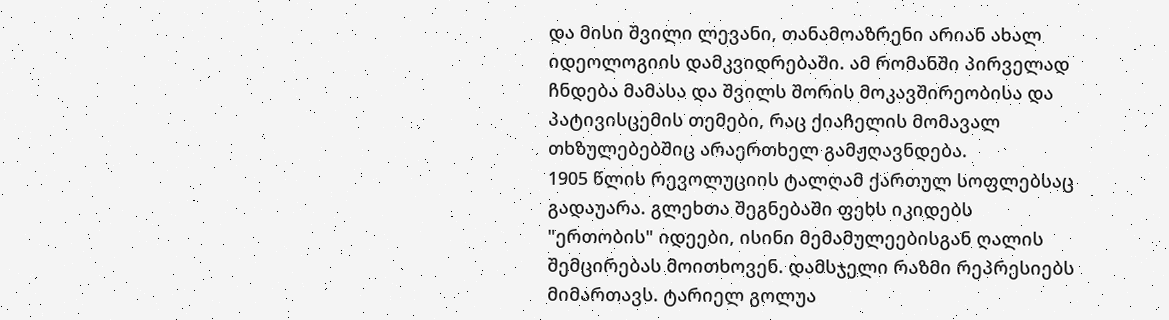და მისი შვილი ლევანი, თანამოაზრენი არიან ახალ იდეოლოგიის დამკვიდრებაში. ამ რომანში პირველად ჩნდება მამასა და შვილს შორის მოკავშირეობისა და პატივისცემის თემები, რაც ქიაჩელის მომავალ თხზულებებშიც არაერთხელ გამჟღავნდება.
1905 წლის რევოლუციის ტალღამ ქართულ სოფლებსაც გადაუარა. გლეხთა შეგნებაში ფეხს იკიდებს "ერთობის" იდეები, ისინი მემამულეებისგან ღალის შემცირებას მოითხოვენ. დამსჯელი რაზმი რეპრესიებს მიმართავს. ტარიელ გოლუა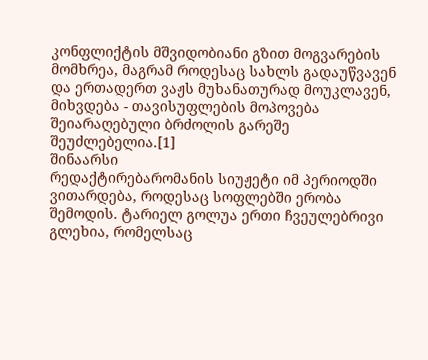კონფლიქტის მშვიდობიანი გზით მოგვარების მომხრეა, მაგრამ როდესაც სახლს გადაუწვავენ და ერთადერთ ვაჟს მუხანათურად მოუკლავენ, მიხვდება - თავისუფლების მოპოვება შეიარაღებული ბრძოლის გარეშე შეუძლებელია.[1]
შინაარსი
რედაქტირებარომანის სიუჟეტი იმ პერიოდში ვითარდება, როდესაც სოფლებში ერობა შემოდის. ტარიელ გოლუა ერთი ჩვეულებრივი გლეხია, რომელსაც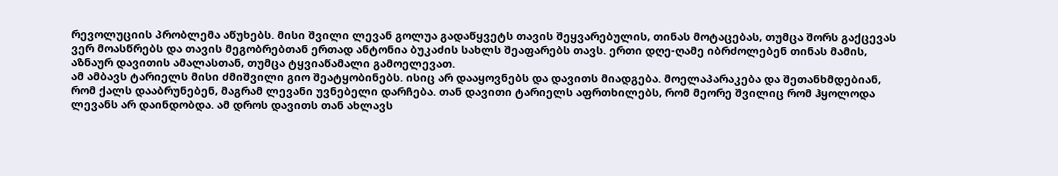რევოლუციის პრობლემა აწუხებს. მისი შვილი ლევან გოლუა გადაწყვეტს თავის შეყვარებულის, თინას მოტაცებას, თუმცა შორს გაქცევას ვერ მოასწრებს და თავის მეგობრებთან ერთად ანტონია ბუკაძის სახლს შეაფარებს თავს. ერთი დღე-ღამე იბრძოლებენ თინას მამის, აზნაურ დავითის ამალასთან, თუმცა ტყვიაწამალი გამოელევათ.
ამ ამბავს ტარიელს მისი ძმიშვილი გიო შეატყობინებს. ისიც არ დააყოვნებს და დავითს მიადგება. მოელაპარაკება და შეთანხმდებიან, რომ ქალს დააბრუნებენ, მაგრამ ლევანი უვნებელი დარჩება. თან დავითი ტარიელს აფრთხილებს, რომ მეორე შვილიც რომ ჰყოლოდა ლევანს არ დაინდობდა. ამ დროს დავითს თან ახლავს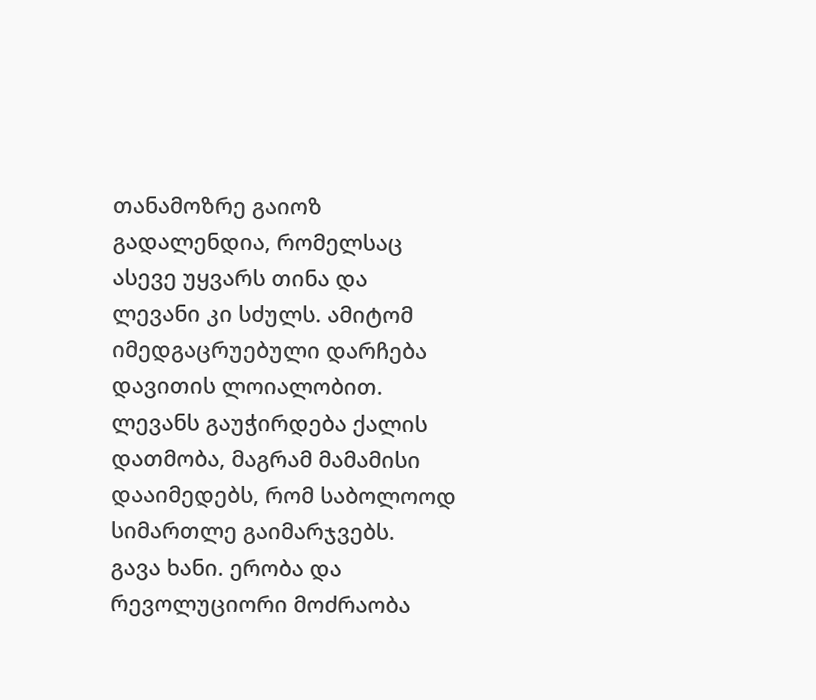თანამოზრე გაიოზ გადალენდია, რომელსაც ასევე უყვარს თინა და ლევანი კი სძულს. ამიტომ იმედგაცრუებული დარჩება დავითის ლოიალობით. ლევანს გაუჭირდება ქალის დათმობა, მაგრამ მამამისი დააიმედებს, რომ საბოლოოდ სიმართლე გაიმარჯვებს.
გავა ხანი. ერობა და რევოლუციორი მოძრაობა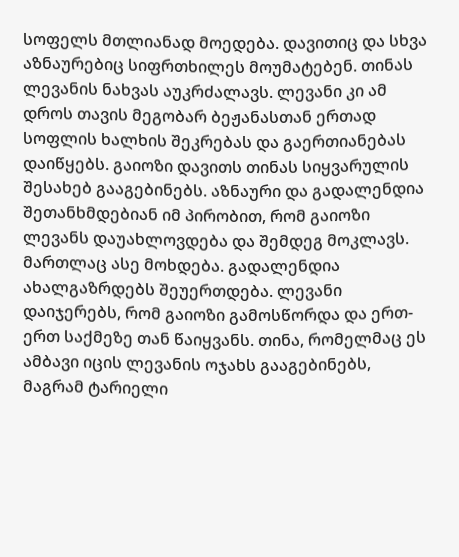სოფელს მთლიანად მოედება. დავითიც და სხვა აზნაურებიც სიფრთხილეს მოუმატებენ. თინას ლევანის ნახვას აუკრძალავს. ლევანი კი ამ დროს თავის მეგობარ ბეჟანასთან ერთად სოფლის ხალხის შეკრებას და გაერთიანებას დაიწყებს. გაიოზი დავითს თინას სიყვარულის შესახებ გააგებინებს. აზნაური და გადალენდია შეთანხმდებიან იმ პირობით, რომ გაიოზი ლევანს დაუახლოვდება და შემდეგ მოკლავს. მართლაც ასე მოხდება. გადალენდია ახალგაზრდებს შეუერთდება. ლევანი დაიჯერებს, რომ გაიოზი გამოსწორდა და ერთ-ერთ საქმეზე თან წაიყვანს. თინა, რომელმაც ეს ამბავი იცის ლევანის ოჯახს გააგებინებს, მაგრამ ტარიელი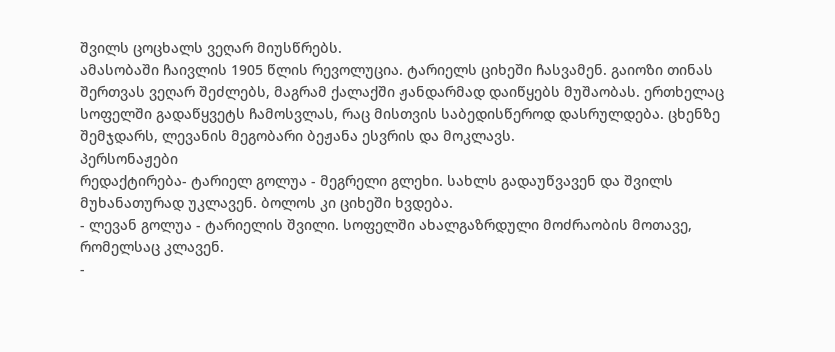შვილს ცოცხალს ვეღარ მიუსწრებს.
ამასობაში ჩაივლის 1905 წლის რევოლუცია. ტარიელს ციხეში ჩასვამენ. გაიოზი თინას შერთვას ვეღარ შეძლებს, მაგრამ ქალაქში ჟანდარმად დაიწყებს მუშაობას. ერთხელაც სოფელში გადაწყვეტს ჩამოსვლას, რაც მისთვის საბედისწეროდ დასრულდება. ცხენზე შემჯდარს, ლევანის მეგობარი ბეჟანა ესვრის და მოკლავს.
პერსონაჟები
რედაქტირება- ტარიელ გოლუა - მეგრელი გლეხი. სახლს გადაუწვავენ და შვილს მუხანათურად უკლავენ. ბოლოს კი ციხეში ხვდება.
- ლევან გოლუა - ტარიელის შვილი. სოფელში ახალგაზრდული მოძრაობის მოთავე, რომელსაც კლავენ.
-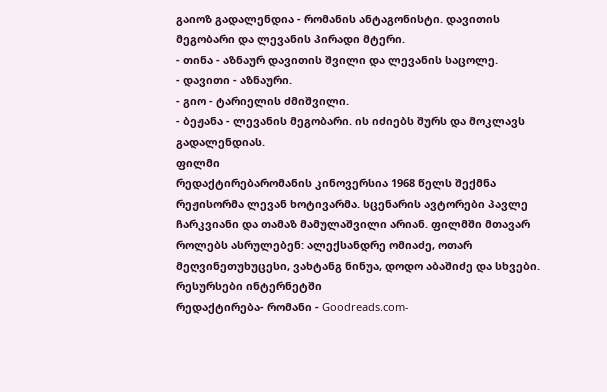გაიოზ გადალენდია - რომანის ანტაგონისტი. დავითის მეგობარი და ლევანის პირადი მტერი.
- თინა - აზნაურ დავითის შვილი და ლევანის საცოლე.
- დავითი - აზნაური.
- გიო - ტარიელის ძმიშვილი.
- ბეჟანა - ლევანის მეგობარი. ის იძიებს შურს და მოკლავს გადალენდიას.
ფილმი
რედაქტირებარომანის კინოვერსია 1968 წელს შექმნა რეჟისორმა ლევან ხოტივარმა. სცენარის ავტორები პავლე ჩარკვიანი და თამაზ მამულაშვილი არიან. ფილმში მთავარ როლებს ასრულებენ: ალექსანდრე ომიაძე, ოთარ მეღვინეთუხუცესი, ვახტანგ ნინუა, დოდო აბაშიძე და სხვები.
რესურსები ინტერნეტში
რედაქტირება- რომანი - Goodreads.com-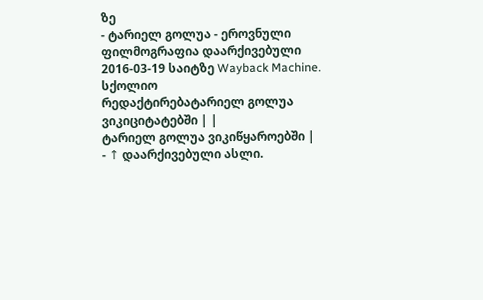ზე
- ტარიელ გოლუა - ეროვნული ფილმოგრაფია დაარქივებული 2016-03-19 საიტზე Wayback Machine.
სქოლიო
რედაქტირებატარიელ გოლუა ვიკიციტატებში | |
ტარიელ გოლუა ვიკიწყაროებში |
- ↑ დაარქივებული ასლი.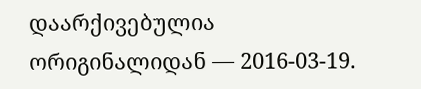დაარქივებულია ორიგინალიდან — 2016-03-19.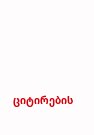ციტირების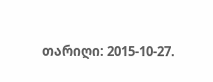თარიღი: 2015-10-27.